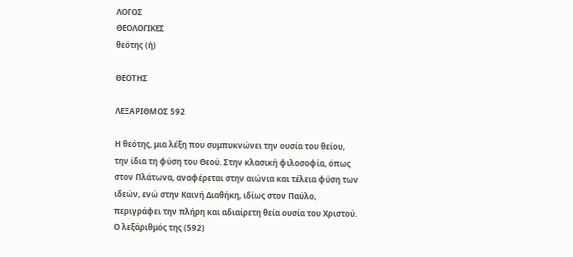ΛΟΓΟΣ
ΘΕΟΛΟΓΙΚΕΣ
θεότης (ἡ)

ΘΕΟΤΗΣ

ΛΕΞΑΡΙΘΜΟΣ 592

Η θεότης, μια λέξη που συμπυκνώνει την ουσία του θείου, την ίδια τη φύση του Θεού. Στην κλασική φιλοσοφία, όπως στον Πλάτωνα, αναφέρεται στην αιώνια και τέλεια φύση των ιδεών, ενώ στην Καινή Διαθήκη, ιδίως στον Παύλο, περιγράφει την πλήρη και αδιαίρετη θεία ουσία του Χριστού. Ο λεξάριθμός της (592)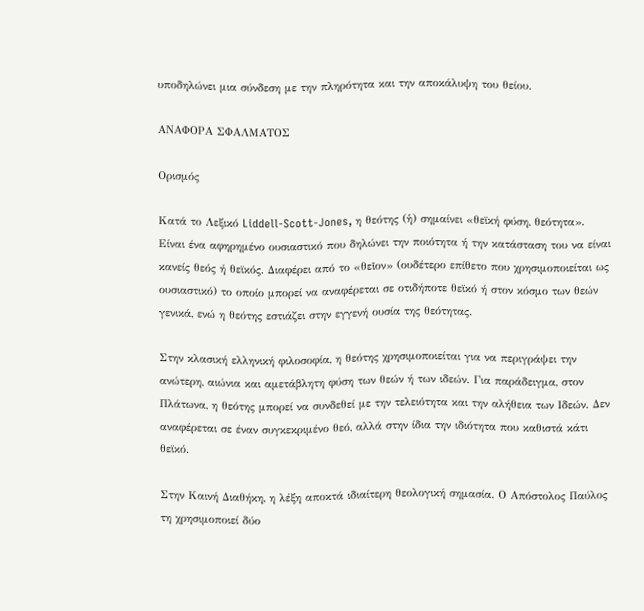υποδηλώνει μια σύνδεση με την πληρότητα και την αποκάλυψη του θείου.

ΑΝΑΦΟΡΑ ΣΦΑΛΜΑΤΟΣ

Ορισμός

Κατά το Λεξικό Liddell-Scott-Jones, η θεότης (ἡ) σημαίνει «θεϊκή φύση, θεότητα». Είναι ένα αφηρημένο ουσιαστικό που δηλώνει την ποιότητα ή την κατάσταση του να είναι κανείς θεός ή θεϊκός. Διαφέρει από το «θεῖον» (ουδέτερο επίθετο που χρησιμοποιείται ως ουσιαστικό) το οποίο μπορεί να αναφέρεται σε οτιδήποτε θεϊκό ή στον κόσμο των θεών γενικά, ενώ η θεότης εστιάζει στην εγγενή ουσία της θεότητας.

Στην κλασική ελληνική φιλοσοφία, η θεότης χρησιμοποιείται για να περιγράψει την ανώτερη, αιώνια και αμετάβλητη φύση των θεών ή των ιδεών. Για παράδειγμα, στον Πλάτωνα, η θεότης μπορεί να συνδεθεί με την τελειότητα και την αλήθεια των Ιδεών. Δεν αναφέρεται σε έναν συγκεκριμένο θεό, αλλά στην ίδια την ιδιότητα που καθιστά κάτι θεϊκό.

Στην Καινή Διαθήκη, η λέξη αποκτά ιδιαίτερη θεολογική σημασία. Ο Απόστολος Παύλος τη χρησιμοποιεί δύο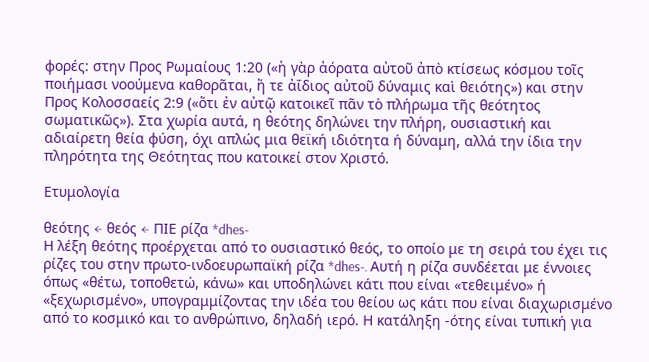φορές: στην Προς Ρωμαίους 1:20 («ἡ γὰρ ἀόρατα αὐτοῦ ἀπὸ κτίσεως κόσμου τοῖς ποιήμασι νοούμενα καθορᾶται, ἥ τε ἀΐδιος αὐτοῦ δύναμις καὶ θειότης») και στην Προς Κολοσσαείς 2:9 («ὅτι ἐν αὐτῷ κατοικεῖ πᾶν τὸ πλήρωμα τῆς θεότητος σωματικῶς»). Στα χωρία αυτά, η θεότης δηλώνει την πλήρη, ουσιαστική και αδιαίρετη θεία φύση, όχι απλώς μια θεϊκή ιδιότητα ή δύναμη, αλλά την ίδια την πληρότητα της Θεότητας που κατοικεί στον Χριστό.

Ετυμολογία

θεότης ← θεός ← ΠΙΕ ρίζα *dhes-
Η λέξη θεότης προέρχεται από το ουσιαστικό θεός, το οποίο με τη σειρά του έχει τις ρίζες του στην πρωτο-ινδοευρωπαϊκή ρίζα *dhes-. Αυτή η ρίζα συνδέεται με έννοιες όπως «θέτω, τοποθετώ, κάνω» και υποδηλώνει κάτι που είναι «τεθειμένο» ή «ξεχωρισμένο», υπογραμμίζοντας την ιδέα του θείου ως κάτι που είναι διαχωρισμένο από το κοσμικό και το ανθρώπινο, δηλαδή ιερό. Η κατάληξη -ότης είναι τυπική για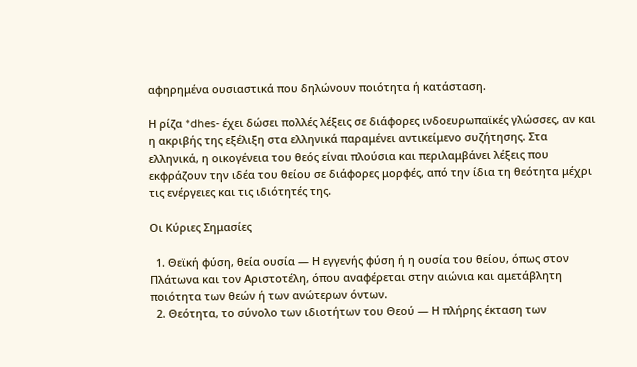αφηρημένα ουσιαστικά που δηλώνουν ποιότητα ή κατάσταση.

Η ρίζα *dhes- έχει δώσει πολλές λέξεις σε διάφορες ινδοευρωπαϊκές γλώσσες, αν και η ακριβής της εξέλιξη στα ελληνικά παραμένει αντικείμενο συζήτησης. Στα ελληνικά, η οικογένεια του θεός είναι πλούσια και περιλαμβάνει λέξεις που εκφράζουν την ιδέα του θείου σε διάφορες μορφές, από την ίδια τη θεότητα μέχρι τις ενέργειες και τις ιδιότητές της.

Οι Κύριες Σημασίες

  1. Θεϊκή φύση, θεία ουσία — Η εγγενής φύση ή η ουσία του θείου, όπως στον Πλάτωνα και τον Αριστοτέλη, όπου αναφέρεται στην αιώνια και αμετάβλητη ποιότητα των θεών ή των ανώτερων όντων.
  2. Θεότητα, το σύνολο των ιδιοτήτων του Θεού — Η πλήρης έκταση των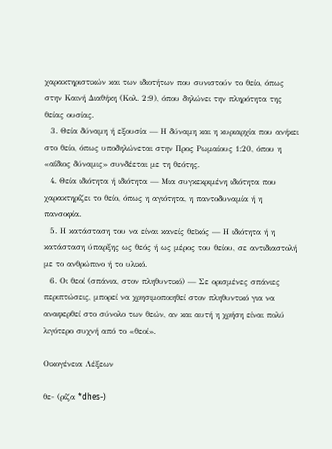χαρακτηριστικών και των ιδιοτήτων που συνιστούν το θείο, όπως στην Καινή Διαθήκη (Κολ. 2:9), όπου δηλώνει την πληρότητα της θείας ουσίας.
  3. Θεία δύναμη ή εξουσία — Η δύναμη και η κυριαρχία που ανήκει στο θείο, όπως υποδηλώνεται στην Προς Ρωμαίους 1:20, όπου η «αΐδιος δύναμις» συνδέεται με τη θεότης.
  4. Θεία ιδιότητα ή ιδιότητα — Μια συγκεκριμένη ιδιότητα που χαρακτηρίζει το θείο, όπως η αγιότητα, η παντοδυναμία ή η πανσοφία.
  5. Η κατάσταση του να είναι κανείς θεϊκός — Η ιδιότητα ή η κατάσταση ύπαρξης ως θεός ή ως μέρος του θείου, σε αντιδιαστολή με το ανθρώπινο ή το υλικό.
  6. Οι θεοί (σπάνια, στον πληθυντικό) — Σε ορισμένες σπάνιες περιπτώσεις, μπορεί να χρησιμοποιηθεί στον πληθυντικό για να αναφερθεί στο σύνολο των θεών, αν και αυτή η χρήση είναι πολύ λιγότερο συχνή από το «θεοί».

Οικογένεια Λέξεων

θε- (ρίζα *dhes-)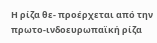Η ρίζα θε- προέρχεται από την πρωτο-ινδοευρωπαϊκή ρίζα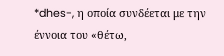*dhes-, η οποία συνδέεται με την έννοια του «θέτω,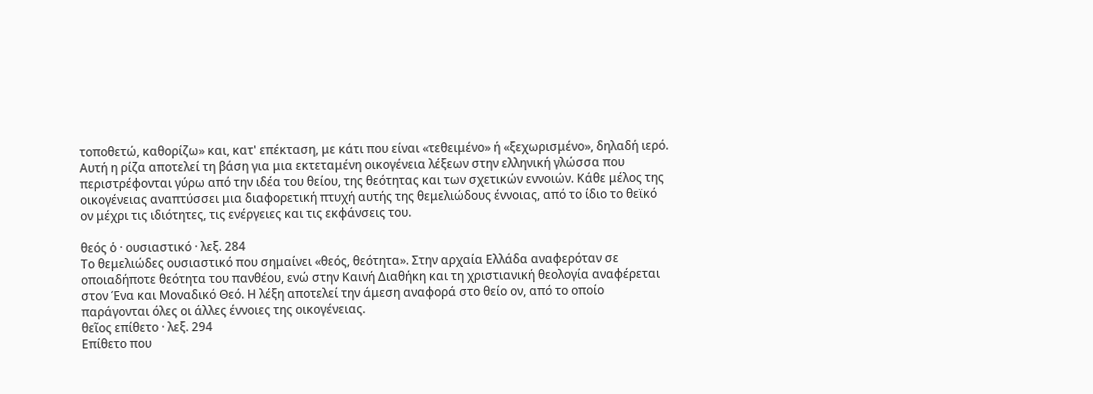τοποθετώ, καθορίζω» και, κατ' επέκταση, με κάτι που είναι «τεθειμένο» ή «ξεχωρισμένο», δηλαδή ιερό. Αυτή η ρίζα αποτελεί τη βάση για μια εκτεταμένη οικογένεια λέξεων στην ελληνική γλώσσα που περιστρέφονται γύρω από την ιδέα του θείου, της θεότητας και των σχετικών εννοιών. Κάθε μέλος της οικογένειας αναπτύσσει μια διαφορετική πτυχή αυτής της θεμελιώδους έννοιας, από το ίδιο το θεϊκό ον μέχρι τις ιδιότητες, τις ενέργειες και τις εκφάνσεις του.

θεός ὁ · ουσιαστικό · λεξ. 284
Το θεμελιώδες ουσιαστικό που σημαίνει «θεός, θεότητα». Στην αρχαία Ελλάδα αναφερόταν σε οποιαδήποτε θεότητα του πανθέου, ενώ στην Καινή Διαθήκη και τη χριστιανική θεολογία αναφέρεται στον Ένα και Μοναδικό Θεό. Η λέξη αποτελεί την άμεση αναφορά στο θείο ον, από το οποίο παράγονται όλες οι άλλες έννοιες της οικογένειας.
θεῖος επίθετο · λεξ. 294
Επίθετο που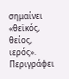σημαίνει «θεϊκός, θείος, ιερός». Περιγράφει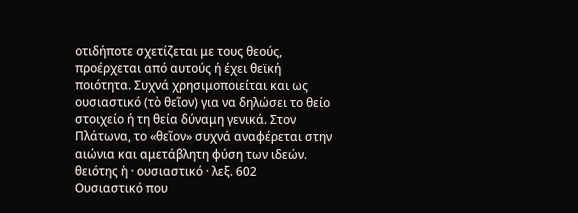οτιδήποτε σχετίζεται με τους θεούς, προέρχεται από αυτούς ή έχει θεϊκή ποιότητα. Συχνά χρησιμοποιείται και ως ουσιαστικό (τὸ θεῖον) για να δηλώσει το θείο στοιχείο ή τη θεία δύναμη γενικά. Στον Πλάτωνα, το «θεῖον» συχνά αναφέρεται στην αιώνια και αμετάβλητη φύση των ιδεών.
θειότης ἡ · ουσιαστικό · λεξ. 602
Ουσιαστικό που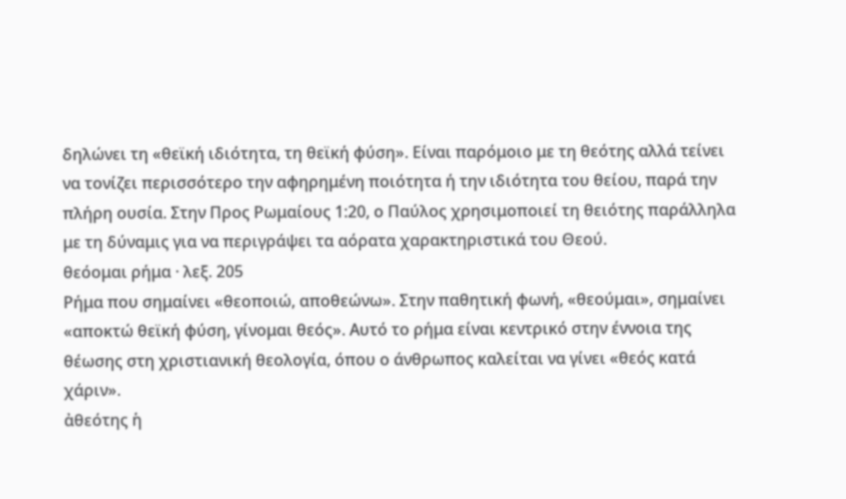δηλώνει τη «θεϊκή ιδιότητα, τη θεϊκή φύση». Είναι παρόμοιο με τη θεότης αλλά τείνει να τονίζει περισσότερο την αφηρημένη ποιότητα ή την ιδιότητα του θείου, παρά την πλήρη ουσία. Στην Προς Ρωμαίους 1:20, ο Παύλος χρησιμοποιεί τη θειότης παράλληλα με τη δύναμις για να περιγράψει τα αόρατα χαρακτηριστικά του Θεού.
θεόομαι ρήμα · λεξ. 205
Ρήμα που σημαίνει «θεοποιώ, αποθεώνω». Στην παθητική φωνή, «θεούμαι», σημαίνει «αποκτώ θεϊκή φύση, γίνομαι θεός». Αυτό το ρήμα είναι κεντρικό στην έννοια της θέωσης στη χριστιανική θεολογία, όπου ο άνθρωπος καλείται να γίνει «θεός κατά χάριν».
ἀθεότης ἡ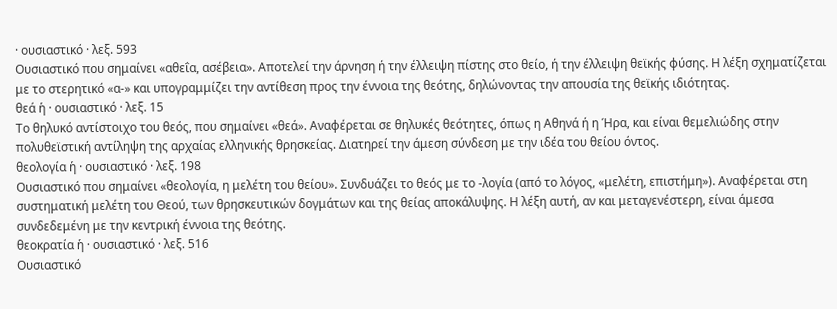· ουσιαστικό · λεξ. 593
Ουσιαστικό που σημαίνει «αθεΐα, ασέβεια». Αποτελεί την άρνηση ή την έλλειψη πίστης στο θείο, ή την έλλειψη θεϊκής φύσης. Η λέξη σχηματίζεται με το στερητικό «α-» και υπογραμμίζει την αντίθεση προς την έννοια της θεότης, δηλώνοντας την απουσία της θεϊκής ιδιότητας.
θεά ἡ · ουσιαστικό · λεξ. 15
Το θηλυκό αντίστοιχο του θεός, που σημαίνει «θεά». Αναφέρεται σε θηλυκές θεότητες, όπως η Αθηνά ή η Ήρα, και είναι θεμελιώδης στην πολυθεϊστική αντίληψη της αρχαίας ελληνικής θρησκείας. Διατηρεί την άμεση σύνδεση με την ιδέα του θείου όντος.
θεολογία ἡ · ουσιαστικό · λεξ. 198
Ουσιαστικό που σημαίνει «θεολογία, η μελέτη του θείου». Συνδυάζει το θεός με το -λογία (από το λόγος, «μελέτη, επιστήμη»). Αναφέρεται στη συστηματική μελέτη του Θεού, των θρησκευτικών δογμάτων και της θείας αποκάλυψης. Η λέξη αυτή, αν και μεταγενέστερη, είναι άμεσα συνδεδεμένη με την κεντρική έννοια της θεότης.
θεοκρατία ἡ · ουσιαστικό · λεξ. 516
Ουσιαστικό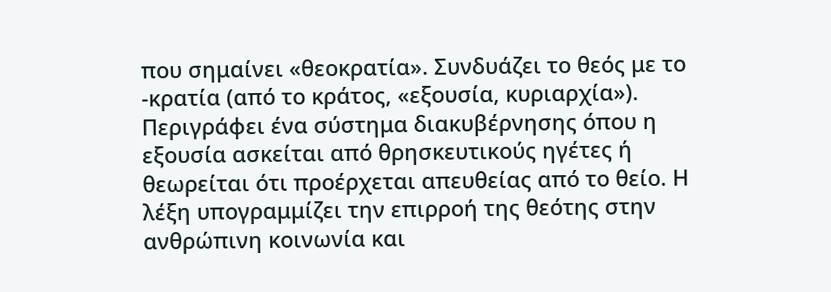που σημαίνει «θεοκρατία». Συνδυάζει το θεός με το -κρατία (από το κράτος, «εξουσία, κυριαρχία»). Περιγράφει ένα σύστημα διακυβέρνησης όπου η εξουσία ασκείται από θρησκευτικούς ηγέτες ή θεωρείται ότι προέρχεται απευθείας από το θείο. Η λέξη υπογραμμίζει την επιρροή της θεότης στην ανθρώπινη κοινωνία και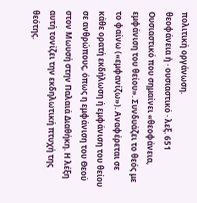πολιτική οργάνωση.
θεοφάνεια ἡ · ουσιαστικό · λεξ. 651
Ουσιαστικό που σημαίνει «θεοφάνεια, εμφάνιση του θείου». Συνδυάζει το θεός με το φαίνω («εμφανίζω»). Αναφέρεται σε κάθε ορατή εκδήλωση ή εμφάνιση του θείου σε ανθρώπους, όπως η εμφάνιση του Θεού στον Μωυσή στην Παλαιά Διαθήκη. Η λέξη αυτή τονίζει την εκδηλωτική πτυχή της θεότης.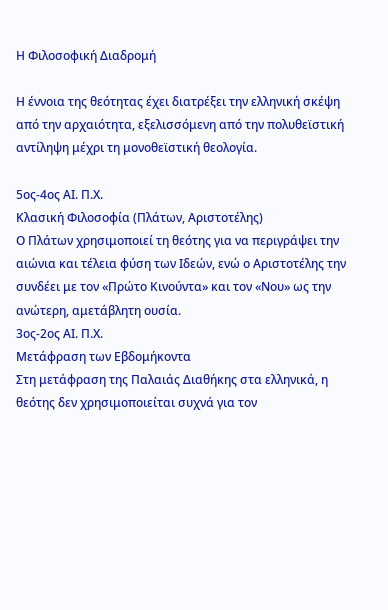Η Φιλοσοφική Διαδρομή

Η έννοια της θεότητας έχει διατρέξει την ελληνική σκέψη από την αρχαιότητα, εξελισσόμενη από την πολυθεϊστική αντίληψη μέχρι τη μονοθεϊστική θεολογία.

5ος-4ος ΑΙ. Π.Χ.
Κλασική Φιλοσοφία (Πλάτων, Αριστοτέλης)
Ο Πλάτων χρησιμοποιεί τη θεότης για να περιγράψει την αιώνια και τέλεια φύση των Ιδεών, ενώ ο Αριστοτέλης την συνδέει με τον «Πρώτο Κινούντα» και τον «Νου» ως την ανώτερη, αμετάβλητη ουσία.
3ος-2ος ΑΙ. Π.Χ.
Μετάφραση των Εβδομήκοντα
Στη μετάφραση της Παλαιάς Διαθήκης στα ελληνικά, η θεότης δεν χρησιμοποιείται συχνά για τον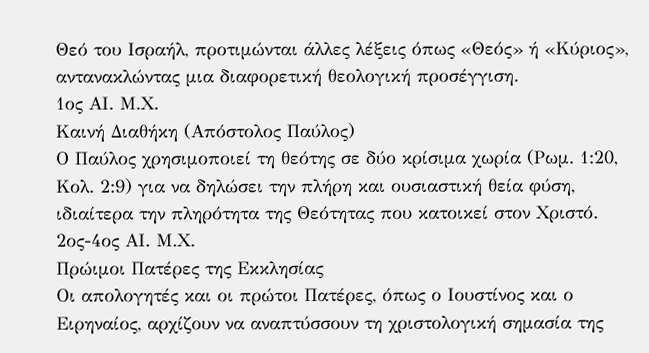Θεό του Ισραήλ, προτιμώνται άλλες λέξεις όπως «Θεός» ή «Κύριος», αντανακλώντας μια διαφορετική θεολογική προσέγγιση.
1ος ΑΙ. Μ.Χ.
Καινή Διαθήκη (Απόστολος Παύλος)
Ο Παύλος χρησιμοποιεί τη θεότης σε δύο κρίσιμα χωρία (Ρωμ. 1:20, Κολ. 2:9) για να δηλώσει την πλήρη και ουσιαστική θεία φύση, ιδιαίτερα την πληρότητα της Θεότητας που κατοικεί στον Χριστό.
2ος-4ος ΑΙ. Μ.Χ.
Πρώιμοι Πατέρες της Εκκλησίας
Οι απολογητές και οι πρώτοι Πατέρες, όπως ο Ιουστίνος και ο Ειρηναίος, αρχίζουν να αναπτύσσουν τη χριστολογική σημασία της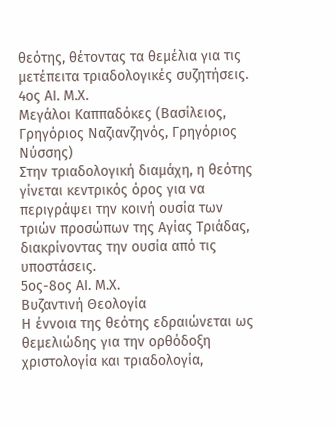θεότης, θέτοντας τα θεμέλια για τις μετέπειτα τριαδολογικές συζητήσεις.
4ος ΑΙ. Μ.Χ.
Μεγάλοι Καππαδόκες (Βασίλειος, Γρηγόριος Ναζιανζηνός, Γρηγόριος Νύσσης)
Στην τριαδολογική διαμάχη, η θεότης γίνεται κεντρικός όρος για να περιγράψει την κοινή ουσία των τριών προσώπων της Αγίας Τριάδας, διακρίνοντας την ουσία από τις υποστάσεις.
5ος-8ος ΑΙ. Μ.Χ.
Βυζαντινή Θεολογία
Η έννοια της θεότης εδραιώνεται ως θεμελιώδης για την ορθόδοξη χριστολογία και τριαδολογία,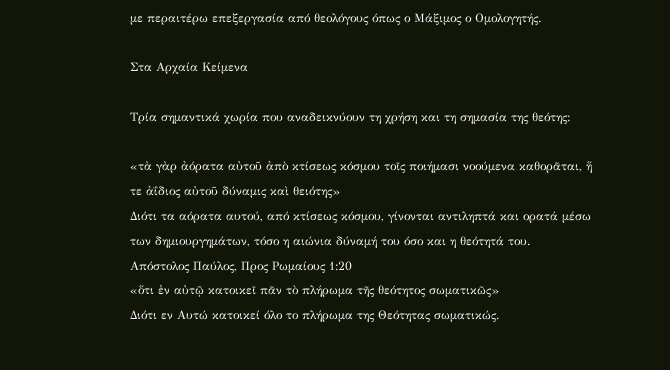με περαιτέρω επεξεργασία από θεολόγους όπως ο Μάξιμος ο Ομολογητής.

Στα Αρχαία Κείμενα

Τρία σημαντικά χωρία που αναδεικνύουν τη χρήση και τη σημασία της θεότης:

«τὰ γὰρ ἀόρατα αὐτοῦ ἀπὸ κτίσεως κόσμου τοῖς ποιήμασι νοούμενα καθορᾶται, ἥ τε ἀΐδιος αὐτοῦ δύναμις καὶ θειότης»
Διότι τα αόρατα αυτού, από κτίσεως κόσμου, γίνονται αντιληπτά και ορατά μέσω των δημιουργημάτων, τόσο η αιώνια δύναμή του όσο και η θεότητά του.
Απόστολος Παύλος, Προς Ρωμαίους 1:20
«ὅτι ἐν αὐτῷ κατοικεῖ πᾶν τὸ πλήρωμα τῆς θεότητος σωματικῶς»
Διότι εν Αυτώ κατοικεί όλο το πλήρωμα της Θεότητας σωματικώς.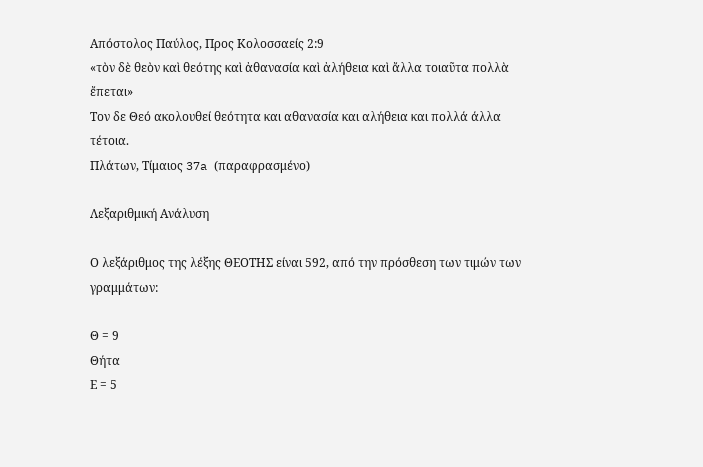Απόστολος Παύλος, Προς Κολοσσαείς 2:9
«τὸν δὲ θεὸν καὶ θεότης καὶ ἀθανασία καὶ ἀλήθεια καὶ ἄλλα τοιαῦτα πολλὰ ἔπεται»
Τον δε Θεό ακολουθεί θεότητα και αθανασία και αλήθεια και πολλά άλλα τέτοια.
Πλάτων, Τίμαιος 37a (παραφρασμένο)

Λεξαριθμική Ανάλυση

Ο λεξάριθμος της λέξης ΘΕΟΤΗΣ είναι 592, από την πρόσθεση των τιμών των γραμμάτων:

Θ = 9
Θήτα
Ε = 5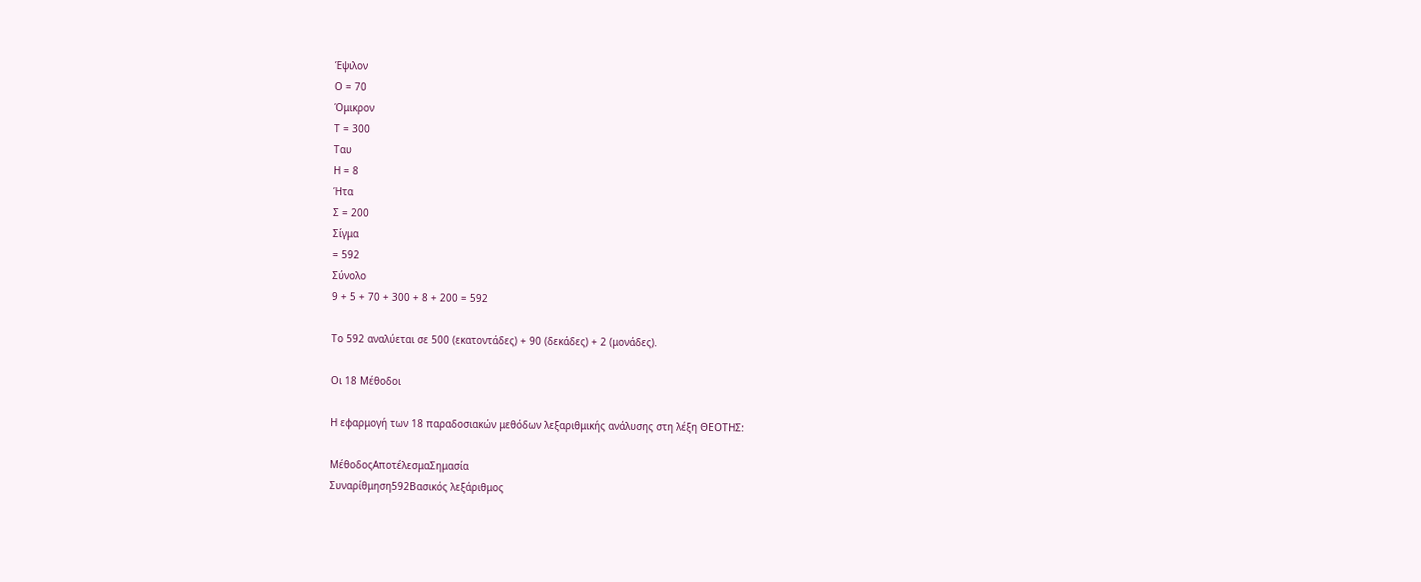Έψιλον
Ο = 70
Όμικρον
Τ = 300
Ταυ
Η = 8
Ήτα
Σ = 200
Σίγμα
= 592
Σύνολο
9 + 5 + 70 + 300 + 8 + 200 = 592

Το 592 αναλύεται σε 500 (εκατοντάδες) + 90 (δεκάδες) + 2 (μονάδες).

Οι 18 Μέθοδοι

Η εφαρμογή των 18 παραδοσιακών μεθόδων λεξαριθμικής ανάλυσης στη λέξη ΘΕΟΤΗΣ:

ΜέθοδοςΑποτέλεσμαΣημασία
Συναρίθμηση592Βασικός λεξάριθμος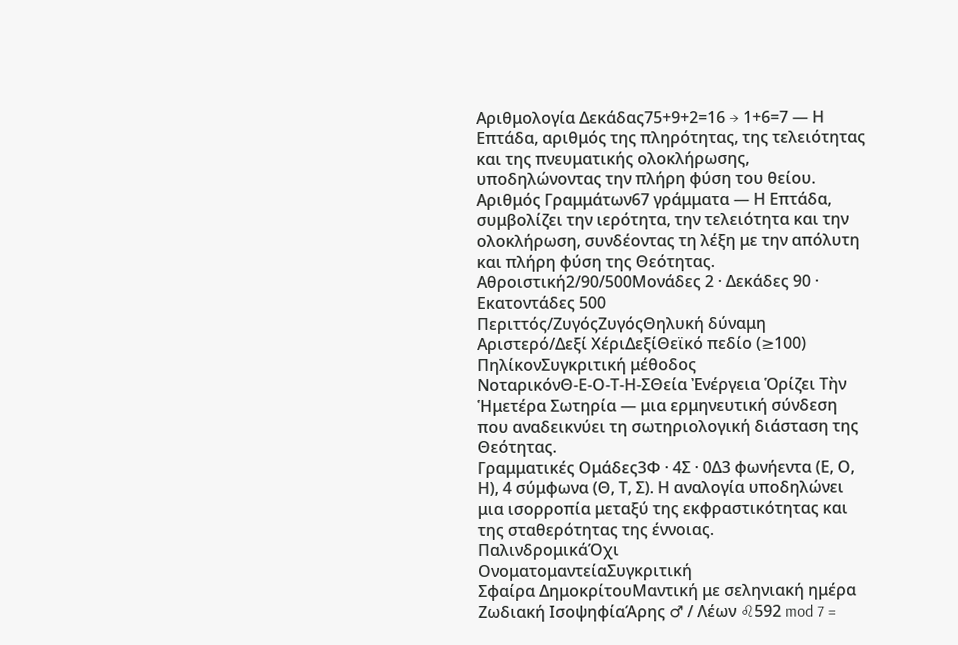Αριθμολογία Δεκάδας75+9+2=16 → 1+6=7 — Η Επτάδα, αριθμός της πληρότητας, της τελειότητας και της πνευματικής ολοκλήρωσης, υποδηλώνοντας την πλήρη φύση του θείου.
Αριθμός Γραμμάτων67 γράμματα — Η Επτάδα, συμβολίζει την ιερότητα, την τελειότητα και την ολοκλήρωση, συνδέοντας τη λέξη με την απόλυτη και πλήρη φύση της Θεότητας.
Αθροιστική2/90/500Μονάδες 2 · Δεκάδες 90 · Εκατοντάδες 500
Περιττός/ΖυγόςΖυγόςΘηλυκή δύναμη
Αριστερό/Δεξί ΧέριΔεξίΘεϊκό πεδίο (≥100)
ΠηλίκονΣυγκριτική μέθοδος
ΝοταρικόνΘ-Ε-Ο-Τ-Η-ΣΘεία Ἐνέργεια Ὁρίζει Τὴν Ἡμετέρα Σωτηρία — μια ερμηνευτική σύνδεση που αναδεικνύει τη σωτηριολογική διάσταση της Θεότητας.
Γραμματικές Ομάδες3Φ · 4Σ · 0Δ3 φωνήεντα (Ε, Ο, Η), 4 σύμφωνα (Θ, Τ, Σ). Η αναλογία υποδηλώνει μια ισορροπία μεταξύ της εκφραστικότητας και της σταθερότητας της έννοιας.
ΠαλινδρομικάΌχι
ΟνοματομαντείαΣυγκριτική
Σφαίρα ΔημοκρίτουΜαντική με σεληνιακή ημέρα
Ζωδιακή ΙσοψηφίαΆρης ♂ / Λέων ♌592 mod 7 =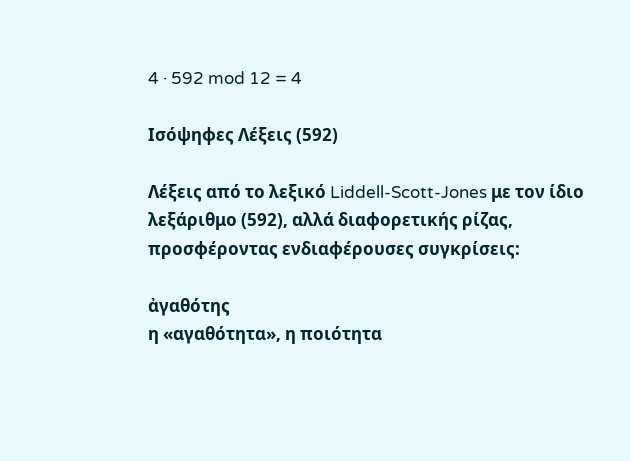4 · 592 mod 12 = 4

Ισόψηφες Λέξεις (592)

Λέξεις από το λεξικό Liddell-Scott-Jones με τον ίδιο λεξάριθμο (592), αλλά διαφορετικής ρίζας, προσφέροντας ενδιαφέρουσες συγκρίσεις:

ἀγαθότης
η «αγαθότητα», η ποιότητα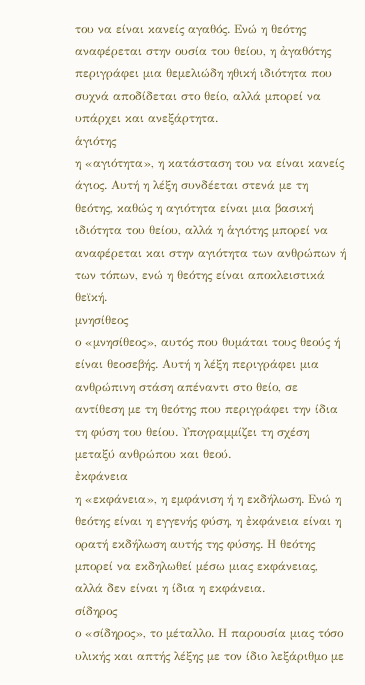του να είναι κανείς αγαθός. Ενώ η θεότης αναφέρεται στην ουσία του θείου, η ἀγαθότης περιγράφει μια θεμελιώδη ηθική ιδιότητα που συχνά αποδίδεται στο θείο, αλλά μπορεί να υπάρχει και ανεξάρτητα.
ἁγιότης
η «αγιότητα», η κατάσταση του να είναι κανείς άγιος. Αυτή η λέξη συνδέεται στενά με τη θεότης, καθώς η αγιότητα είναι μια βασική ιδιότητα του θείου, αλλά η ἁγιότης μπορεί να αναφέρεται και στην αγιότητα των ανθρώπων ή των τόπων, ενώ η θεότης είναι αποκλειστικά θεϊκή.
μνησίθεος
ο «μνησίθεος», αυτός που θυμάται τους θεούς ή είναι θεοσεβής. Αυτή η λέξη περιγράφει μια ανθρώπινη στάση απέναντι στο θείο, σε αντίθεση με τη θεότης που περιγράφει την ίδια τη φύση του θείου. Υπογραμμίζει τη σχέση μεταξύ ανθρώπου και θεού.
ἐκφάνεια
η «εκφάνεια», η εμφάνιση ή η εκδήλωση. Ενώ η θεότης είναι η εγγενής φύση, η ἐκφάνεια είναι η ορατή εκδήλωση αυτής της φύσης. Η θεότης μπορεί να εκδηλωθεί μέσω μιας εκφάνειας, αλλά δεν είναι η ίδια η εκφάνεια.
σίδηρος
ο «σίδηρος», το μέταλλο. Η παρουσία μιας τόσο υλικής και απτής λέξης με τον ίδιο λεξάριθμο με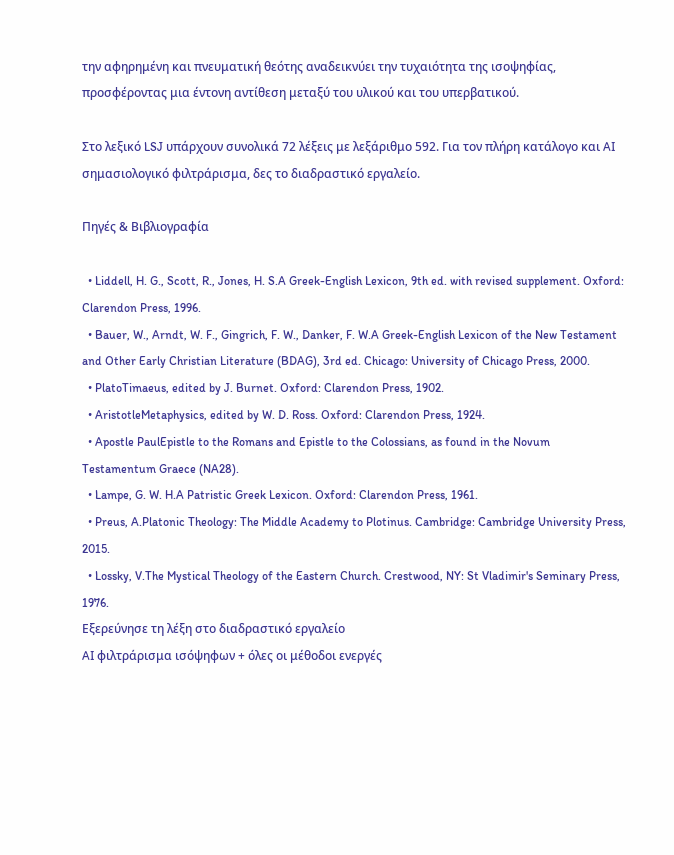την αφηρημένη και πνευματική θεότης αναδεικνύει την τυχαιότητα της ισοψηφίας, προσφέροντας μια έντονη αντίθεση μεταξύ του υλικού και του υπερβατικού.

Στο λεξικό LSJ υπάρχουν συνολικά 72 λέξεις με λεξάριθμο 592. Για τον πλήρη κατάλογο και AI σημασιολογικό φιλτράρισμα, δες το διαδραστικό εργαλείο.

Πηγές & Βιβλιογραφία

  • Liddell, H. G., Scott, R., Jones, H. S.A Greek-English Lexicon, 9th ed. with revised supplement. Oxford: Clarendon Press, 1996.
  • Bauer, W., Arndt, W. F., Gingrich, F. W., Danker, F. W.A Greek-English Lexicon of the New Testament and Other Early Christian Literature (BDAG), 3rd ed. Chicago: University of Chicago Press, 2000.
  • PlatoTimaeus, edited by J. Burnet. Oxford: Clarendon Press, 1902.
  • AristotleMetaphysics, edited by W. D. Ross. Oxford: Clarendon Press, 1924.
  • Apostle PaulEpistle to the Romans and Epistle to the Colossians, as found in the Novum Testamentum Graece (NA28).
  • Lampe, G. W. H.A Patristic Greek Lexicon. Oxford: Clarendon Press, 1961.
  • Preus, A.Platonic Theology: The Middle Academy to Plotinus. Cambridge: Cambridge University Press, 2015.
  • Lossky, V.The Mystical Theology of the Eastern Church. Crestwood, NY: St Vladimir's Seminary Press, 1976.
Εξερεύνησε τη λέξη στο διαδραστικό εργαλείο
AI φιλτράρισμα ισόψηφων + όλες οι μέθοδοι ενεργές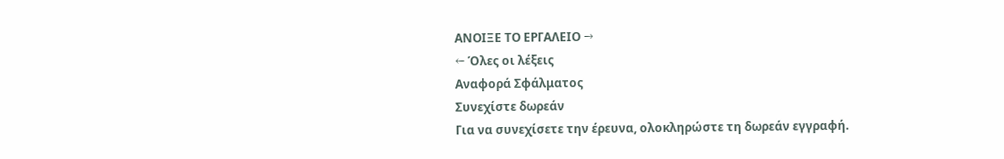ΑΝΟΙΞΕ ΤΟ ΕΡΓΑΛΕΙΟ →
← Όλες οι λέξεις
Αναφορά Σφάλματος
Συνεχίστε δωρεάν
Για να συνεχίσετε την έρευνα, ολοκληρώστε τη δωρεάν εγγραφή.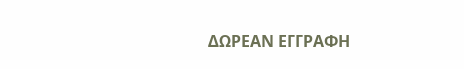ΔΩΡΕΑΝ ΕΓΓΡΑΦΗ